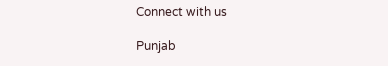Connect with us

Punjab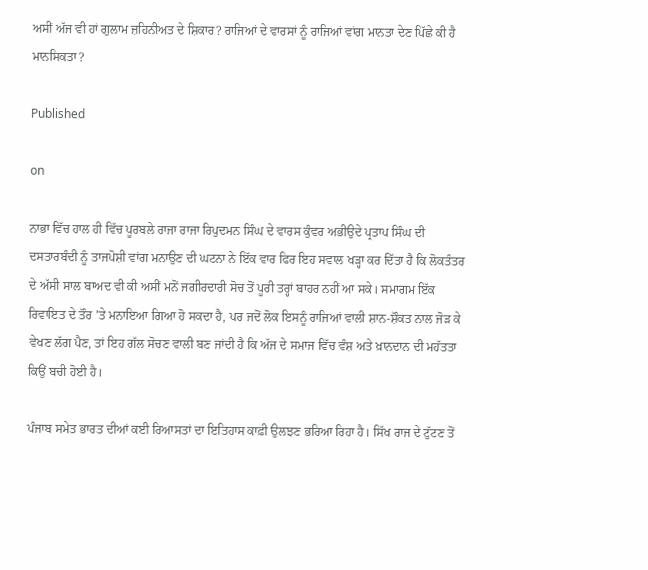ਅਸੀਂ ਅੱਜ ਵੀ ਹਾਂ ਗੁਲਾਮ ਜ਼ਹਿਨੀਅਤ ਦੇ ਸ਼ਿਕਾਰ? ਰਾਜਿਆਂ ਦੇ ਵਾਰਸਾਂ ਨੂੰ ਰਾਜਿਆਂ ਵਾਂਗ ਮਾਨਤਾ ਦੇਣ ਪਿੱਛੇ ਕੀ ਹੈ ਮਾਨਸਿਕਤਾ?

Published

on

ਨਾਭਾ ਵਿੱਚ ਹਾਲ ਹੀ ਵਿੱਚ ਪੂਰਬਲੇ ਰਾਜਾ ਰਾਜਾ ਰਿਪੁਦਮਨ ਸਿੰਘ ਦੇ ਵਾਰਸ ਕੁੰਵਰ ਅਭੀਉਦੇ ਪ੍ਰਤਾਪ ਸਿੰਘ ਦੀ ਦਸਤਾਰਬੰਦੀ ਨੂੰ ਤਾਜਪੋਸ਼ੀ ਵਾਂਗ ਮਨਾਉਣ ਦੀ ਘਟਨਾ ਨੇ ਇੱਕ ਵਾਰ ਫਿਰ ਇਹ ਸਵਾਲ ਖੜ੍ਹਾ ਕਰ ਦਿੱਤਾ ਹੈ ਕਿ ਲੋਕਤੰਤਰ ਦੇ ਅੱਸੀ ਸਾਲ ਬਾਅਦ ਵੀ ਕੀ ਅਸੀਂ ਮਨੋਂ ਜਗੀਰਦਾਰੀ ਸੋਚ ਤੋਂ ਪੂਰੀ ਤਰ੍ਹਾਂ ਬਾਹਰ ਨਹੀਂ ਆ ਸਕੇ। ਸਮਾਗਮ ਇੱਕ ਰਿਵਾਇਤ ਦੇ ਤੌਰ ’ਤੇ ਮਨਾਇਆ ਗਿਆ ਹੋ ਸਕਦਾ ਹੈ, ਪਰ ਜਦੋਂ ਲੋਕ ਇਸਨੂੰ ਰਾਜਿਆਂ ਵਾਲੀ ਸ਼ਾਨ-ਸ਼ੌਕਤ ਨਾਲ ਜੋੜ ਕੇ ਵੇਖਣ ਲੱਗ ਪੈਣ, ਤਾਂ ਇਹ ਗੱਲ ਸੋਚਣ ਵਾਲੀ ਬਣ ਜਾਂਦੀ ਹੈ ਕਿ ਅੱਜ ਦੇ ਸਮਾਜ ਵਿੱਚ ਵੰਸ਼ ਅਤੇ ਖ਼ਾਨਦਾਨ ਦੀ ਮਹੱਤਤਾ ਕਿਉਂ ਬਚੀ ਹੋਈ ਹੈ।

ਪੰਜਾਬ ਸਮੇਤ ਭਾਰਤ ਦੀਆਂ ਕਈ ਰਿਆਸਤਾਂ ਦਾ ਇਤਿਹਾਸ ਕਾਫ਼ੀ ਉਲਝਣ ਭਰਿਆ ਰਿਹਾ ਹੈ। ਸਿੱਖ ਰਾਜ ਦੇ ਟੁੱਟਣ ਤੋਂ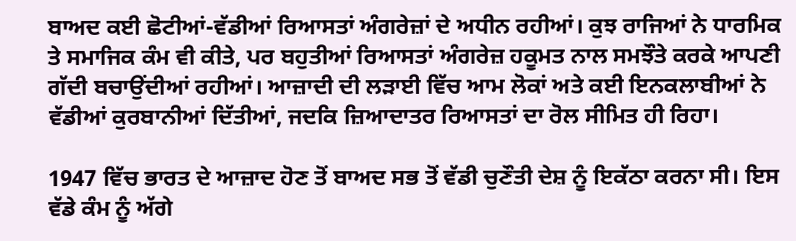ਬਾਅਦ ਕਈ ਛੋਟੀਆਂ-ਵੱਡੀਆਂ ਰਿਆਸਤਾਂ ਅੰਗਰੇਜ਼ਾਂ ਦੇ ਅਧੀਨ ਰਹੀਆਂ। ਕੁਝ ਰਾਜਿਆਂ ਨੇ ਧਾਰਮਿਕ ਤੇ ਸਮਾਜਿਕ ਕੰਮ ਵੀ ਕੀਤੇ, ਪਰ ਬਹੁਤੀਆਂ ਰਿਆਸਤਾਂ ਅੰਗਰੇਜ਼ ਹਕੂਮਤ ਨਾਲ ਸਮਝੌਤੇ ਕਰਕੇ ਆਪਣੀ ਗੱਦੀ ਬਚਾਉਂਦੀਆਂ ਰਹੀਆਂ। ਆਜ਼ਾਦੀ ਦੀ ਲੜਾਈ ਵਿੱਚ ਆਮ ਲੋਕਾਂ ਅਤੇ ਕਈ ਇਨਕਲਾਬੀਆਂ ਨੇ ਵੱਡੀਆਂ ਕੁਰਬਾਨੀਆਂ ਦਿੱਤੀਆਂ, ਜਦਕਿ ਜ਼ਿਆਦਾਤਰ ਰਿਆਸਤਾਂ ਦਾ ਰੋਲ ਸੀਮਿਤ ਹੀ ਰਿਹਾ।

1947 ਵਿੱਚ ਭਾਰਤ ਦੇ ਆਜ਼ਾਦ ਹੋਣ ਤੋਂ ਬਾਅਦ ਸਭ ਤੋਂ ਵੱਡੀ ਚੁਣੌਤੀ ਦੇਸ਼ ਨੂੰ ਇਕੱਠਾ ਕਰਨਾ ਸੀ। ਇਸ ਵੱਡੇ ਕੰਮ ਨੂੰ ਅੱਗੇ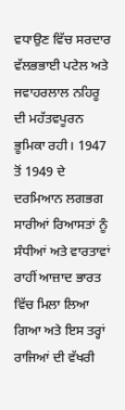ਵਧਾਉਣ ਵਿੱਚ ਸਰਦਾਰ ਵੱਲਭਭਾਈ ਪਟੇਲ ਅਤੇ ਜਵਾਹਰਲਾਲ ਨਹਿਰੂ ਦੀ ਮਹੱਤਵਪੂਰਨ ਭੂਮਿਕਾ ਰਹੀ। 1947 ਤੋਂ 1949 ਦੇ ਦਰਮਿਆਨ ਲਗਭਗ ਸਾਰੀਆਂ ਰਿਆਸਤਾਂ ਨੂੰ ਸੰਧੀਆਂ ਅਤੇ ਵਾਰਤਾਵਾਂ ਰਾਹੀਂ ਆਜ਼ਾਦ ਭਾਰਤ ਵਿੱਚ ਮਿਲਾ ਲਿਆ ਗਿਆ ਅਤੇ ਇਸ ਤਰ੍ਹਾਂ ਰਾਜਿਆਂ ਦੀ ਵੱਖਰੀ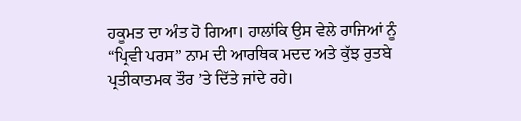ਹਕੂਮਤ ਦਾ ਅੰਤ ਹੋ ਗਿਆ। ਹਾਲਾਂਕਿ ਉਸ ਵੇਲੇ ਰਾਜਿਆਂ ਨੂੰ “ਪ੍ਰਿਵੀ ਪਰਸ” ਨਾਮ ਦੀ ਆਰਥਿਕ ਮਦਦ ਅਤੇ ਕੁੱਝ ਰੁਤਬੇ ਪ੍ਰਤੀਕਾਤਮਕ ਤੌਰ ’ਤੇ ਦਿੱਤੇ ਜਾਂਦੇ ਰਹੇ।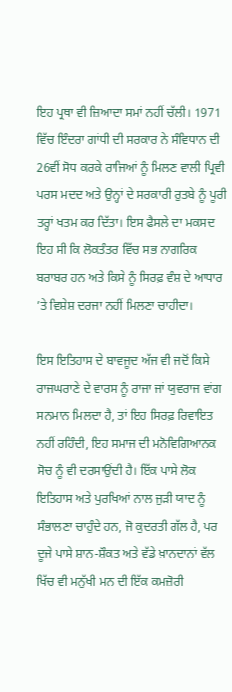ਇਹ ਪ੍ਰਥਾ ਵੀ ਜ਼ਿਆਦਾ ਸਮਾਂ ਨਹੀਂ ਚੱਲੀ। 1971 ਵਿੱਚ ਇੰਦਰਾ ਗਾਂਧੀ ਦੀ ਸਰਕਾਰ ਨੇ ਸੰਵਿਧਾਨ ਦੀ 26ਵੀਂ ਸੋਧ ਕਰਕੇ ਰਾਜਿਆਂ ਨੂੰ ਮਿਲਣ ਵਾਲੀ ਪ੍ਰਿਵੀ ਪਰਸ ਮਦਦ ਅਤੇ ਉਨ੍ਹਾਂ ਦੇ ਸਰਕਾਰੀ ਰੁਤਬੇ ਨੂੰ ਪੂਰੀ ਤਰ੍ਹਾਂ ਖਤਮ ਕਰ ਦਿੱਤਾ। ਇਸ ਫੈਸਲੇ ਦਾ ਮਕਸਦ ਇਹ ਸੀ ਕਿ ਲੋਕਤੰਤਰ ਵਿੱਚ ਸਭ ਨਾਗਰਿਕ ਬਰਾਬਰ ਹਨ ਅਤੇ ਕਿਸੇ ਨੂੰ ਸਿਰਫ਼ ਵੰਸ਼ ਦੇ ਆਧਾਰ ’ਤੇ ਵਿਸ਼ੇਸ਼ ਦਰਜਾ ਨਹੀਂ ਮਿਲਣਾ ਚਾਹੀਦਾ।

ਇਸ ਇਤਿਹਾਸ ਦੇ ਬਾਵਜੂਦ ਅੱਜ ਵੀ ਜਦੋਂ ਕਿਸੇ ਰਾਜਘਰਾਣੇ ਦੇ ਵਾਰਸ ਨੂੰ ਰਾਜਾ ਜਾਂ ਯੁਵਰਾਜ ਵਾਂਗ ਸਨਮਾਨ ਮਿਲਦਾ ਹੈ, ਤਾਂ ਇਹ ਸਿਰਫ਼ ਰਿਵਾਇਤ ਨਹੀਂ ਰਹਿੰਦੀ, ਇਹ ਸਮਾਜ ਦੀ ਮਨੋਵਿਗਿਆਨਕ ਸੋਚ ਨੂੰ ਵੀ ਦਰਸਾਉਂਦੀ ਹੈ। ਇੱਕ ਪਾਸੇ ਲੋਕ ਇਤਿਹਾਸ ਅਤੇ ਪੁਰਖਿਆਂ ਨਾਲ ਜੁੜੀ ਯਾਦ ਨੂੰ ਸੰਭਾਲਣਾ ਚਾਹੁੰਦੇ ਹਨ, ਜੋ ਕੁਦਰਤੀ ਗੱਲ ਹੈ, ਪਰ ਦੂਜੇ ਪਾਸੇ ਸ਼ਾਨ-ਸ਼ੌਕਤ ਅਤੇ ਵੱਡੇ ਖ਼ਾਨਦਾਨਾਂ ਵੱਲ ਖਿੱਚ ਵੀ ਮਨੁੱਖੀ ਮਨ ਦੀ ਇੱਕ ਕਮਜ਼ੋਰੀ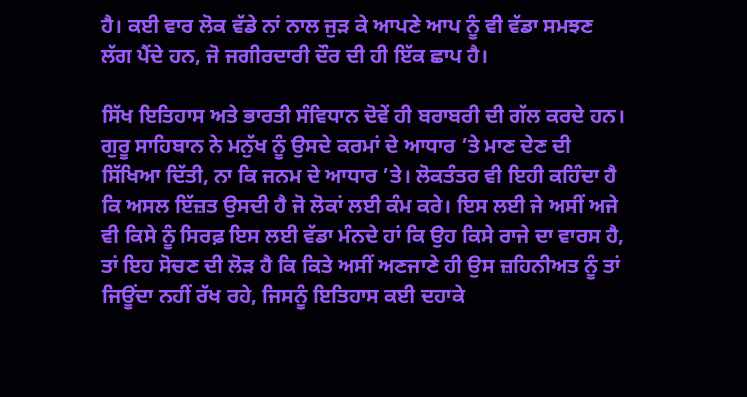ਹੈ। ਕਈ ਵਾਰ ਲੋਕ ਵੱਡੇ ਨਾਂ ਨਾਲ ਜੁੜ ਕੇ ਆਪਣੇ ਆਪ ਨੂੰ ਵੀ ਵੱਡਾ ਸਮਝਣ ਲੱਗ ਪੈਂਦੇ ਹਨ, ਜੋ ਜਗੀਰਦਾਰੀ ਦੌਰ ਦੀ ਹੀ ਇੱਕ ਛਾਪ ਹੈ।

ਸਿੱਖ ਇਤਿਹਾਸ ਅਤੇ ਭਾਰਤੀ ਸੰਵਿਧਾਨ ਦੋਵੇਂ ਹੀ ਬਰਾਬਰੀ ਦੀ ਗੱਲ ਕਰਦੇ ਹਨ। ਗੁਰੂ ਸਾਹਿਬਾਨ ਨੇ ਮਨੁੱਖ ਨੂੰ ਉਸਦੇ ਕਰਮਾਂ ਦੇ ਆਧਾਰ ’ਤੇ ਮਾਣ ਦੇਣ ਦੀ ਸਿੱਖਿਆ ਦਿੱਤੀ, ਨਾ ਕਿ ਜਨਮ ਦੇ ਆਧਾਰ ’ਤੇ। ਲੋਕਤੰਤਰ ਵੀ ਇਹੀ ਕਹਿੰਦਾ ਹੈ ਕਿ ਅਸਲ ਇੱਜ਼ਤ ਉਸਦੀ ਹੈ ਜੋ ਲੋਕਾਂ ਲਈ ਕੰਮ ਕਰੇ। ਇਸ ਲਈ ਜੇ ਅਸੀਂ ਅਜੇ ਵੀ ਕਿਸੇ ਨੂੰ ਸਿਰਫ਼ ਇਸ ਲਈ ਵੱਡਾ ਮੰਨਦੇ ਹਾਂ ਕਿ ਉਹ ਕਿਸੇ ਰਾਜੇ ਦਾ ਵਾਰਸ ਹੈ, ਤਾਂ ਇਹ ਸੋਚਣ ਦੀ ਲੋੜ ਹੈ ਕਿ ਕਿਤੇ ਅਸੀਂ ਅਣਜਾਣੇ ਹੀ ਉਸ ਜ਼ਹਿਨੀਅਤ ਨੂੰ ਤਾਂ ਜਿਊਂਦਾ ਨਹੀਂ ਰੱਖ ਰਹੇ, ਜਿਸਨੂੰ ਇਤਿਹਾਸ ਕਈ ਦਹਾਕੇ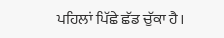ਪਹਿਲਾਂ ਪਿੱਛੇ ਛੱਡ ਚੁੱਕਾ ਹੈ।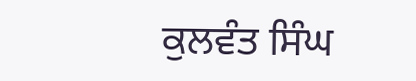ਕੁਲਵੰਤ ਸਿੰਘ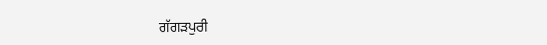ਗੱਗੜਪੁਰੀ